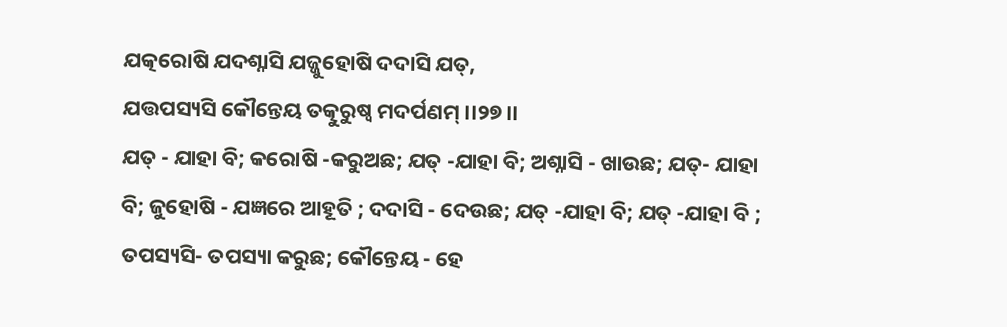ଯତ୍କରୋଷି ଯଦଶ୍ନାସି ଯଜ୍ଜୁହୋଷି ଦଦାସି ଯତ୍,
ଯତ୍ତପସ୍ୟସି କୌନ୍ତେୟ ତତ୍କୁରୁଷ୍ୱ ମଦର୍ପଣମ୍ ।।୨୭।।
ଯତ୍ - ଯାହା ବି; କରୋଷି -କରୁଅଛ; ଯତ୍ -ଯାହା ବି; ଅଶ୍ନାସି - ଖାଉଛ; ଯତ୍- ଯାହା ବି; ଜୁହୋଷି - ଯଜ୍ଞରେ ଆହୂତି ; ଦଦାସି - ଦେଉଛ; ଯତ୍ -ଯାହା ବି; ଯତ୍ -ଯାହା ବି ; ତପସ୍ୟସି- ତପସ୍ୟା କରୁଛ; କୌନ୍ତେୟ - ହେ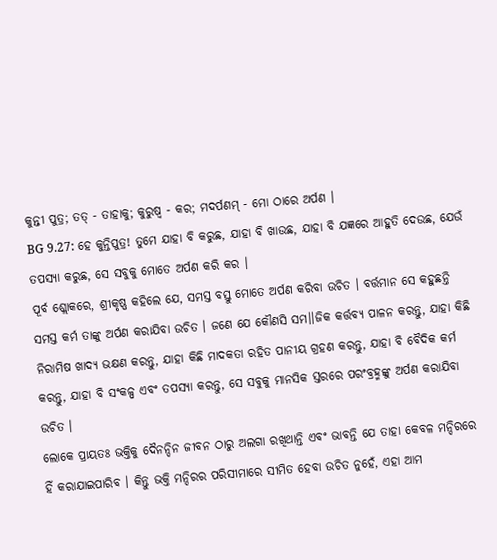କୁନ୍ତୀ ପୁତ୍ର; ତତ୍ - ତାହାକୁ; କୁରୁଷ୍ୱ - କର; ମଦର୍ପଣମ୍ - ମୋ ଠାରେ ଅର୍ପଣ ।
BG 9.27: ହେ କୁନ୍ତିପୁତ୍ର! ତୁମେ ଯାହା ବି କରୁଛ, ଯାହା ବି ଖାଉଛ, ଯାହା ବି ଯଜ୍ଞରେ ଆହୁତି ଦେଉଛ, ଯେଉଁ ତପସ୍ୟା କରୁଛ, ସେ ସବୁକୁ ମୋତେ ଅର୍ପଣ କରି କର ।
ପୂର୍ବ ଶ୍ଲୋକରେ, ଶ୍ରୀକୃଷ୍ଣ କହିଲେ ଯେ, ସମସ୍ତ ବସ୍ତୁ ମୋତେ ଅର୍ପଣ କରିବା ଉଚିତ । ବର୍ତ୍ତମାନ ସେ କହୁଛନ୍ତି ସମସ୍ତ କର୍ମ ତାଙ୍କୁ ଅର୍ପଣ କରାଯିବା ଉଚିତ । ଜଣେ ଯେ କୌଣସି ସମ।।ଜିକ କର୍ତ୍ତବ୍ୟ ପାଳନ କରନ୍ତୁ, ଯାହା କିଛି ନିରାମିଷ ଖାଦ୍ୟ ଭକ୍ଷଣ କରନ୍ତୁ, ଯାହା କିଛି ମାଦକତା ରହିତ ପାନୀୟ ଗ୍ରହଣ କରନ୍ତୁ, ଯାହା ବି ବୈଦିକ କର୍ମ କରନ୍ତୁ, ଯାହା ବି ସଂକଳ୍ପ ଏବଂ ତପସ୍ୟା କରନ୍ତୁ, ସେ ସବୁକୁ ମାନସିକ ସ୍ତରରେ ପରଂବ୍ରହ୍ମଙ୍କୁ ଅର୍ପଣ କରାଯିବା ଉଚିତ ।
ଲୋକେ ପ୍ରାୟତଃ ଭକ୍ତିକୁ ଦୈନନ୍ଦିନ ଜୀବନ ଠାରୁ ଅଲଗା ରଖିଥାନ୍ତି ଏବଂ ଭାବନ୍ତି ଯେ ତାହା କେବଳ ମନ୍ଦିରରେ ହିଁ କରାଯାଇପାରିବ । କିନ୍ତୁ ଭକ୍ତି ମନ୍ଦିରର ପରିସୀମାରେ ସୀମିତ ହେବା ଉଚିତ ନୁହେଁ, ଏହା ଆମ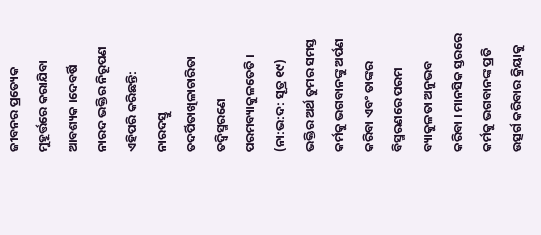ଜୀବନର ପ୍ରତ୍ୟେକ ମୁହୂର୍ତ୍ତରେ କରାଯିବା ଆବଶ୍ୟକ ।ଦେବର୍ଷି ନାରଦ ଭକ୍ତିର ନିରୂପଣ ଏହିପରି କରିଛନ୍ତି:
ନାରଦସ୍ତୁ ତଦର୍ପିତାଖିଳାଚାରିତା ତଦ୍ବିସ୍ମରଣେ ପରମବ୍ୟାକୁଳତେତି । (ନା:ଭ:ଦ: ସୂତ୍ର ୧୯)
ଭକ୍ତିର ଅର୍ଥ ତୁମର ସମସ୍ତ କର୍ମକୁ ଭଗବାନଙ୍କୁ ଅର୍ପଣ କରିବା ଏବଂ ତାଙ୍କର ବିସ୍ମରଣରେ ପରମ ବ୍ୟାକୁଳତା ଅନୁଭବ କରିବା । ମାନସିକ ସ୍ତରରେ କର୍ମକୁ ଭଗବାନଙ୍କ ପ୍ରତି ଉତ୍ସର୍ଗ କରିବାର କ୍ରିୟାକୁ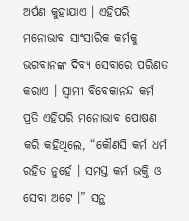ଅର୍ପଣ କୁହାଯାଏ । ଏହିପରି ମନୋଭାବ ସାଂସାରିକ କର୍ମକୁ ଭଗବାନଙ୍କ ଦିବ୍ୟ ସେବାରେ ପରିଣତ କରାଏ । ସ୍ୱାମୀ ବିବେକାନନ୍ଦ କର୍ମ ପ୍ରତି ଏହିପରି ମନୋଭାବ ପୋଷଣ କରି କହିଥିଲେ, “କୌଣସି କର୍ମ ଧର୍ମ ରହିତ ନୁର୍ହେ । ସମସ୍ତ କର୍ମ ଭକ୍ତି ଓ ସେବା ଅଟେ ।” ସନ୍ଥ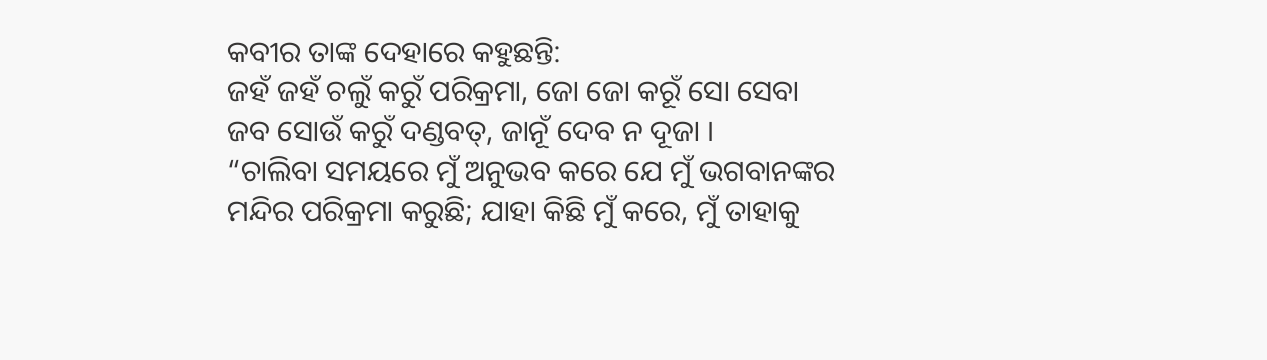କବୀର ତାଙ୍କ ଦେହାରେ କହୁଛନ୍ତି:
ଜହଁ ଜହଁ ଚଲୁଁ କରୁଁ ପରିକ୍ରମା, ଜୋ ଜୋ କରୂଁ ସୋ ସେବା
ଜବ ସୋଉଁ କରୁଁ ଦଣ୍ଡବତ୍, ଜାନୂଁ ଦେବ ନ ଦୂଜା ।
“ଚାଲିବା ସମୟରେ ମୁଁ ଅନୁଭବ କରେ ଯେ ମୁଁ ଭଗବାନଙ୍କର ମନ୍ଦିର ପରିକ୍ରମା କରୁଛି; ଯାହା କିଛି ମୁଁ କରେ, ମୁଁ ତାହାକୁ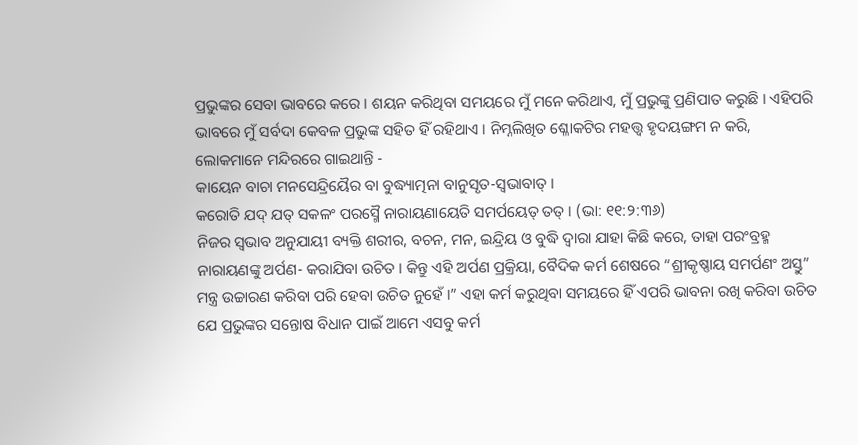ପ୍ରଭୁଙ୍କର ସେବା ଭାବରେ କରେ । ଶୟନ କରିଥିବା ସମୟରେ ମୁଁ ମନେ କରିଥାଏ, ମୁଁ ପ୍ରଭୁଙ୍କୁ ପ୍ରଣିପାତ କରୁଛି । ଏହିପରି ଭାବରେ ମୁଁ ସର୍ବଦା କେବଳ ପ୍ରଭୁଙ୍କ ସହିତ ହିଁ ରହିଥାଏ । ନିମ୍ନଲିଖିତ ଶ୍ଳୋକଟିର ମହତ୍ତ୍ୱ ହୃଦୟଙ୍ଗମ ନ କରି, ଲୋକମାନେ ମନ୍ଦିରରେ ଗାଇଥାନ୍ତି -
କାୟେନ ବାଚା ମନସେନ୍ଦ୍ରିୟୈର ବା ବୁଦ୍ଧ୍ୟାତ୍ମନା ବାନୁସୃତ-ସ୍ୱଭାବାତ୍ ।
କରୋତି ଯଦ୍ ଯତ୍ ସକଳଂ ପରସ୍ମୈ ନାରାୟଣାୟେତି ସମର୍ପୟେତ୍ ତତ୍ । (ଭା: ୧୧:୨:୩୬)
ନିଜର ସ୍ୱଭାବ ଅନୁଯାୟୀ ବ୍ୟକ୍ତି ଶରୀର, ବଚନ, ମନ, ଇନ୍ଦ୍ରିୟ ଓ ବୁଦ୍ଧି ଦ୍ୱାରା ଯାହା କିଛି କରେ, ତାହା ପରଂବ୍ରହ୍ମ ନାରାୟଣଙ୍କୁ ଅର୍ପଣ- କରାଯିବା ଉଚିତ । କିନ୍ତୁ ଏହି ଅର୍ପଣ ପ୍ରକ୍ରିୟା, ବୈଦିକ କର୍ମ ଶେଷରେ “ଶ୍ରୀକୃଷ୍ଣାୟ ସମର୍ପଣଂ ଅସ୍ତୁ” ମନ୍ତ୍ର ଉଚ୍ଚାରଣ କରିବା ପରି ହେବା ଉଚିତ ନୁହେଁ ।” ଏହା କର୍ମ କରୁଥିବା ସମୟରେ ହିଁ ଏପରି ଭାବନା ରଖି କରିବା ଉଚିତ ଯେ ପ୍ରଭୁଙ୍କର ସନ୍ତୋଷ ବିଧାନ ପାଇଁ ଆମେ ଏସବୁ କର୍ମ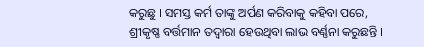କରୁଛୁ । ସମସ୍ତ କର୍ମ ତାଙ୍କୁ ଅର୍ପଣ କରିବାକୁ କହିବା ପରେ, ଶ୍ରୀକୃଷ୍ଣ ବର୍ତ୍ତମାନ ତଦ୍ୱାରା ହେଉଥିବା ଲାଭ ବର୍ଣ୍ଣନା କରୁଛନ୍ତି ।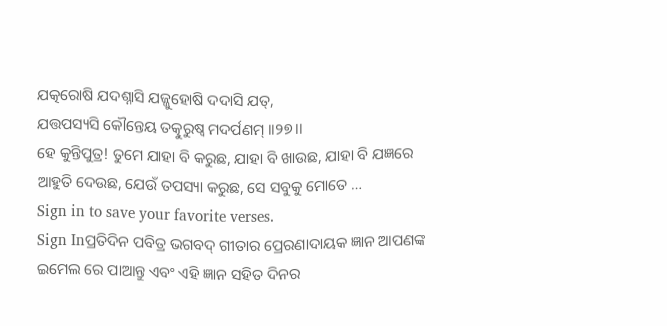ଯତ୍କରୋଷି ଯଦଶ୍ନାସି ଯଜ୍ଜୁହୋଷି ଦଦାସି ଯତ୍,
ଯତ୍ତପସ୍ୟସି କୌନ୍ତେୟ ତତ୍କୁରୁଷ୍ୱ ମଦର୍ପଣମ୍ ।।୨୭।।
ହେ କୁନ୍ତିପୁତ୍ର! ତୁମେ ଯାହା ବି କରୁଛ, ଯାହା ବି ଖାଉଛ, ଯାହା ବି ଯଜ୍ଞରେ ଆହୁତି ଦେଉଛ, ଯେଉଁ ତପସ୍ୟା କରୁଛ, ସେ ସବୁକୁ ମୋତେ …
Sign in to save your favorite verses.
Sign Inପ୍ରତିଦିନ ପବିତ୍ର ଭଗବଦ୍ ଗୀତାର ପ୍ରେରଣାଦାୟକ ଜ୍ଞାନ ଆପଣଙ୍କ ଇମେଲ ରେ ପାଆନ୍ତୁ ଏବଂ ଏହି ଜ୍ଞାନ ସହିତ ଦିନର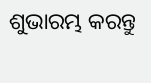ଶୁଭାରମ୍ଭ କରନ୍ତୁ